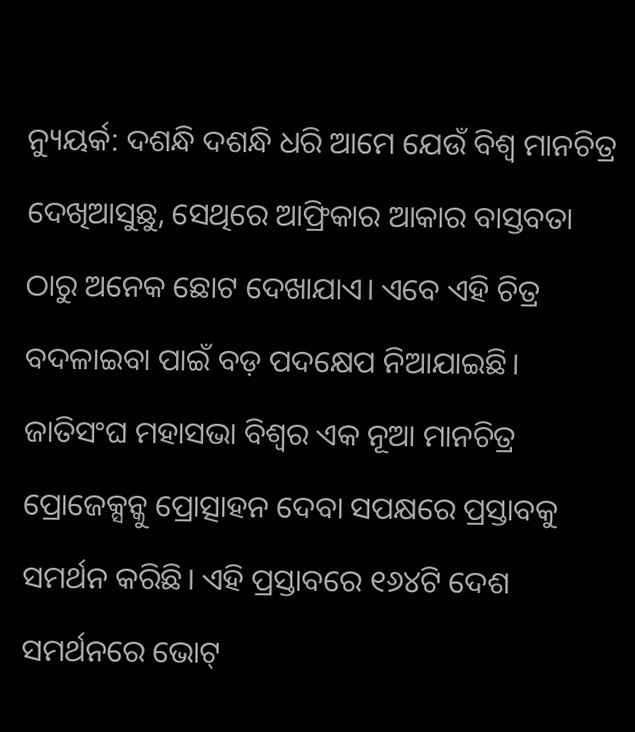ନ୍ୟୁୟର୍କ: ଦଶନ୍ଧି ଦଶନ୍ଧି ଧରି ଆମେ ଯେଉଁ ବିଶ୍ୱ ମାନଚିତ୍ର ଦେଖିଆସୁଛୁ, ସେଥିରେ ଆଫ୍ରିକାର ଆକାର ବାସ୍ତବତା ଠାରୁ ଅନେକ ଛୋଟ ଦେଖାଯାଏ। ଏବେ ଏହି ଚିତ୍ର ବଦଳାଇବା ପାଇଁ ବଡ଼ ପଦକ୍ଷେପ ନିଆଯାଇଛି। ଜାତିସଂଘ ମହାସଭା ବିଶ୍ୱର ଏକ ନୂଆ ମାନଚିତ୍ର ପ୍ରୋଜେକ୍ସନ୍କୁ ପ୍ରୋତ୍ସାହନ ଦେବା ସପକ୍ଷରେ ପ୍ରସ୍ତାବକୁ ସମର୍ଥନ କରିଛି। ଏହି ପ୍ରସ୍ତାବରେ ୧୬୪ଟି ଦେଶ ସମର୍ଥନରେ ଭୋଟ୍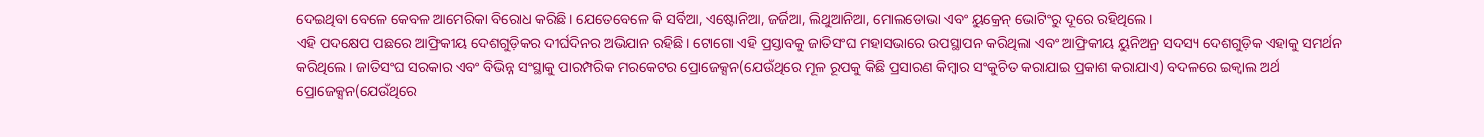ଦେଇଥିବା ବେଳେ କେବଳ ଆମେରିକା ବିରୋଧ କରିଛି। ଯେତେବେଳେ କି ସର୍ବିଆ, ଏଷ୍ଟୋନିଆ, ଜର୍ଜିଆ, ଲିଥୁଆନିଆ, ମୋଲଡୋଭା ଏବଂ ୟୁକ୍ରେନ୍ ଭୋଟିଂରୁ ଦୂରେ ରହିଥିଲେ।
ଏହି ପଦକ୍ଷେପ ପଛରେ ଆଫ୍ରିକୀୟ ଦେଶଗୁଡ଼ିକର ଦୀର୍ଘଦିନର ଅଭିଯାନ ରହିଛି। ଟୋଗୋ ଏହି ପ୍ରସ୍ତାବକୁ ଜାତିସଂଘ ମହାସଭାରେ ଉପସ୍ଥାପନ କରିଥିଲା ଏବଂ ଆଫ୍ରିକୀୟ ୟୁନିଅନ୍ର ସଦସ୍ୟ ଦେଶଗୁଡ଼ିକ ଏହାକୁ ସମର୍ଥନ କରିଥିଲେ। ଜାତିସଂଘ ସରକାର ଏବଂ ବିଭିନ୍ନ ସଂସ୍ଥାକୁ ପାରମ୍ପରିକ ମରକେଟର ପ୍ରୋଜେକ୍ସନ(ଯେଉଁଥିରେ ମୂଳ ରୂପକୁ କିଛି ପ୍ରସାରଣ କିମ୍ବାର ସଂକୁଚିତ କରାଯାଇ ପ୍ରକାଶ କରାଯାଏ) ବଦଳରେ ଇକ୍ବାଲ ଅର୍ଥ ପ୍ରୋଜେକ୍ସନ(ଯେଉଁଥିରେ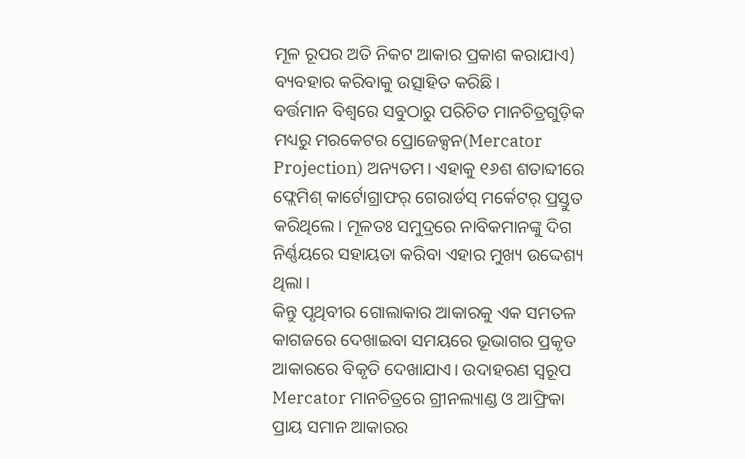ମୂଳ ରୂପର ଅତି ନିକଟ ଆକାର ପ୍ରକାଶ କରାଯାଏ) ବ୍ୟବହାର କରିବାକୁ ଉତ୍ସାହିତ କରିଛି।
ବର୍ତ୍ତମାନ ବିଶ୍ୱରେ ସବୁଠାରୁ ପରିଚିତ ମାନଚିତ୍ରଗୁଡ଼ିକ ମଧ୍ୟରୁ ମରକେଟର ପ୍ରୋଜେକ୍ସନ(Mercator Projection) ଅନ୍ୟତମ। ଏହାକୁ ୧୬ଶ ଶତାବ୍ଦୀରେ ଫ୍ଲେମିଶ୍ କାର୍ଟୋଗ୍ରାଫର୍ ଗେରାର୍ଡସ୍ ମର୍କେଟର୍ ପ୍ରସ୍ତୁତ କରିଥିଲେ। ମୂଳତଃ ସମୁଦ୍ରରେ ନାବିକମାନଙ୍କୁ ଦିଗ ନିର୍ଣ୍ଣୟରେ ସହାୟତା କରିବା ଏହାର ମୁଖ୍ୟ ଉଦ୍ଦେଶ୍ୟ ଥିଲା।
କିନ୍ତୁ ପୃଥିବୀର ଗୋଲାକାର ଆକାରକୁ ଏକ ସମତଳ କାଗଜରେ ଦେଖାଇବା ସମୟରେ ଭୂଭାଗର ପ୍ରକୃତ ଆକାରରେ ବିକୃତି ଦେଖାଯାଏ। ଉଦାହରଣ ସ୍ବରୂପ Mercator ମାନଚିତ୍ରରେ ଗ୍ରୀନଲ୍ୟାଣ୍ଡ ଓ ଆଫ୍ରିକା ପ୍ରାୟ ସମାନ ଆକାରର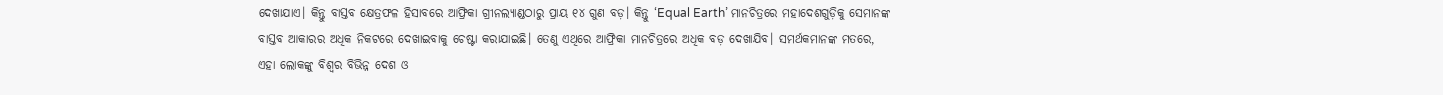ଦେଖାଯାଏ। କିନ୍ତୁ ବାସ୍ତବ କ୍ଷେତ୍ରଫଳ ହିସାବରେ ଆଫ୍ରିକା ଗ୍ରୀନଲ୍ୟାଣ୍ଡଠାରୁ ପ୍ରାୟ ୧୪ ଗୁଣ ବଡ଼। କିନ୍ତୁ ‘Equal Earth’ ମାନଚିତ୍ରରେ ମହାଦେଶଗୁଡ଼ିକୁ ସେମାନଙ୍କ ବାସ୍ତବ ଆକାରର ଅଧିକ ନିକଟରେ ଦେଖାଇବାକୁ ଚେଷ୍ଟା କରାଯାଇଛି। ତେଣୁ ଏଥିରେ ଆଫ୍ରିକା ମାନଚିତ୍ରରେ ଅଧିକ ବଡ଼ ଦେଖାଯିବ। ସମର୍ଥକମାନଙ୍କ ମତରେ, ଏହା ଲୋକଙ୍କୁ ବିଶ୍ୱର ବିଭିନ୍ନ ଦେଶ ଓ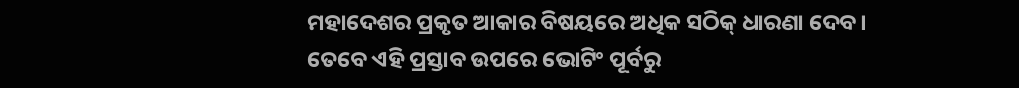ମହାଦେଶର ପ୍ରକୃତ ଆକାର ବିଷୟରେ ଅଧିକ ସଠିକ୍ ଧାରଣା ଦେବ।
ତେବେ ଏହି ପ୍ରସ୍ତାବ ଉପରେ ଭୋଟିଂ ପୂର୍ବରୁ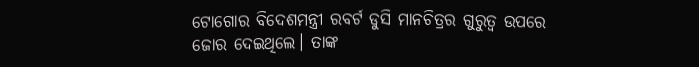ଟୋଗୋର ବିଦେଶମନ୍ତ୍ରୀ ରବର୍ଟ ଡୁସି ମାନଚିତ୍ରର ଗୁରୁତ୍ୱ ଉପରେ ଜୋର ଦେଇଥିଲେ। ତାଙ୍କ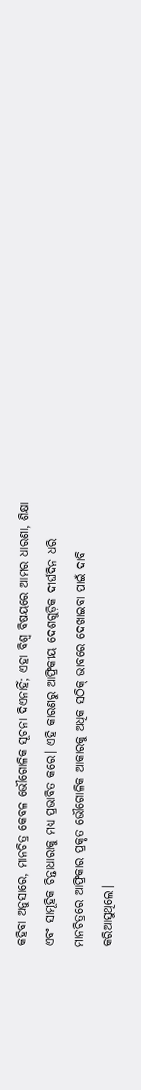କହିବା ଅନୁସାରେ, ମାନଚିତ୍ର କେବଳ ଭୌଗୋଳିକ ସୂଚନା ଦିଏନାହିଁ; ଏହା ବିଶ୍ୱ ବିଷୟରେ ଆମର ଧାରଣା, ଶିକ୍ଷା ଏବଂ ସାମୂହିକ ଚିନ୍ତାଧାରାକୁ ମଧ୍ୟ ପ୍ରଭାବିତ କରେ। ଏହି କାରଣରୁ ଆଫ୍ରିକୀୟ ଦେଶଗୁଡ଼ିକ ଦୀର୍ଘଦିନ ଧରି ମାନଚିତ୍ରରେ ଆଫ୍ରିକାର ପ୍ରକୃତ ଭୌଗୋଳିକ ଆକାରକୁ ଅଧିକ ସଠିକ୍ ଭାବରେ ଦେଖାଇବା ପାଇଁ ଦାବି କରିଆସୁଥିଲେ।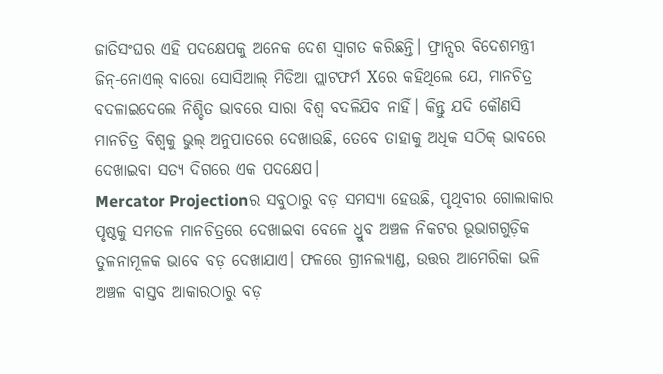ଜାତିସଂଘର ଏହି ପଦକ୍ଷେପକୁ ଅନେକ ଦେଶ ସ୍ୱାଗତ କରିଛନ୍ତି। ଫ୍ରାନ୍ସର ବିଦେଶମନ୍ତ୍ରୀ ଜିନ୍-ନୋଏଲ୍ ବାରୋ ସୋସିଆଲ୍ ମିଡିଆ ପ୍ଲାଟଫର୍ମ Xରେ କହିଥିଲେ ଯେ, ମାନଚିତ୍ର ବଦଳାଇଦେଲେ ନିଶ୍ଚିତ ଭାବରେ ସାରା ବିଶ୍ୱ ବଦଳିଯିବ ନାହିଁ। କିନ୍ତୁ ଯଦି କୌଣସି ମାନଚିତ୍ର ବିଶ୍ୱକୁ ଭୁଲ୍ ଅନୁପାତରେ ଦେଖାଉଛି, ତେବେ ତାହାକୁ ଅଧିକ ସଠିକ୍ ଭାବରେ ଦେଖାଇବା ସତ୍ୟ ଦିଗରେ ଏକ ପଦକ୍ଷେପ।
Mercator Projectionର ସବୁଠାରୁ ବଡ଼ ସମସ୍ୟା ହେଉଛି, ପୃଥିବୀର ଗୋଲାକାର ପୃଷ୍ଠକୁ ସମତଳ ମାନଚିତ୍ରରେ ଦେଖାଇବା ବେଳେ ଧ୍ରୁବ ଅଞ୍ଚଳ ନିକଟର ଭୂଭାଗଗୁଡ଼ିକ ତୁଳନାମୂଳକ ଭାବେ ବଡ଼ ଦେଖାଯାଏ। ଫଳରେ ଗ୍ରୀନଲ୍ୟାଣ୍ଡ, ଉତ୍ତର ଆମେରିକା ଭଳି ଅଞ୍ଚଳ ବାସ୍ତବ ଆକାରଠାରୁ ବଡ଼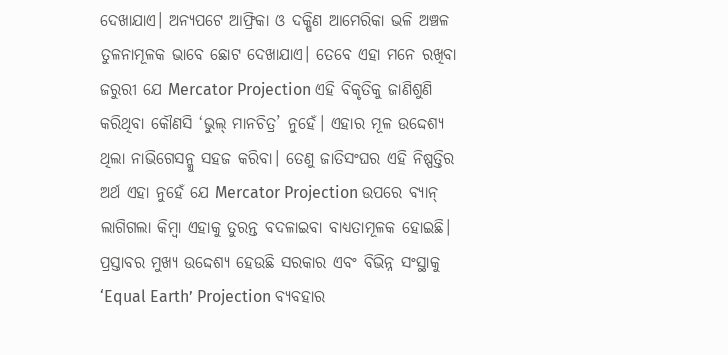ଦେଖାଯାଏ। ଅନ୍ୟପଟେ ଆଫ୍ରିକା ଓ ଦକ୍ଷିଣ ଆମେରିକା ଭଳି ଅଞ୍ଚଳ ତୁଳନାମୂଳକ ଭାବେ ଛୋଟ ଦେଖାଯାଏ। ତେବେ ଏହା ମନେ ରଖିବା ଜରୁରୀ ଯେ Mercator Projection ଏହି ବିକୃତିକୁ ଜାଣିଶୁଣି କରିଥିବା କୌଣସି ‘ଭୁଲ୍ ମାନଚିତ୍ର’ ନୁହେଁ। ଏହାର ମୂଳ ଉଦ୍ଦେଶ୍ୟ ଥିଲା ନାଭିଗେସନ୍କୁ ସହଜ କରିବା। ତେଣୁ ଜାତିସଂଘର ଏହି ନିଷ୍ପତ୍ତିର ଅର୍ଥ ଏହା ନୁହେଁ ଯେ Mercator Projection ଉପରେ ବ୍ୟାନ୍ ଲାଗିଗଲା କିମ୍ବା ଏହାକୁ ତୁରନ୍ତ ବଦଳାଇବା ବାଧ୍ୟତାମୂଳକ ହୋଇଛି। ପ୍ରସ୍ତାବର ମୁଖ୍ୟ ଉଦ୍ଦେଶ୍ୟ ହେଉଛି ସରକାର ଏବଂ ବିଭିନ୍ନ ସଂସ୍ଥାକୁ ‘Equal Earth’ Projection ବ୍ୟବହାର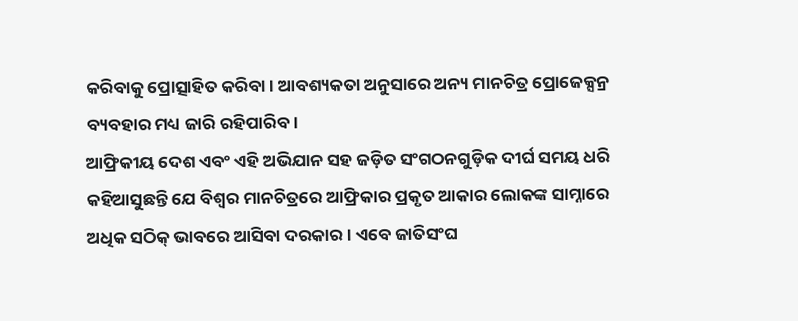କରିବାକୁ ପ୍ରୋତ୍ସାହିତ କରିବା। ଆବଶ୍ୟକତା ଅନୁସାରେ ଅନ୍ୟ ମାନଚିତ୍ର ପ୍ରୋଜେକ୍ସନ୍ର ବ୍ୟବହାର ମଧ୍ୟ ଜାରି ରହିପାରିବ।
ଆଫ୍ରିକୀୟ ଦେଶ ଏବଂ ଏହି ଅଭିଯାନ ସହ ଜଡ଼ିତ ସଂଗଠନଗୁଡ଼ିକ ଦୀର୍ଘ ସମୟ ଧରି କହିଆସୁଛନ୍ତି ଯେ ବିଶ୍ୱର ମାନଚିତ୍ରରେ ଆଫ୍ରିକାର ପ୍ରକୃତ ଆକାର ଲୋକଙ୍କ ସାମ୍ନାରେ ଅଧିକ ସଠିକ୍ ଭାବରେ ଆସିବା ଦରକାର। ଏବେ ଜାତିସଂଘ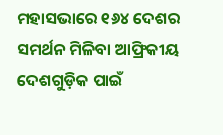ମହାସଭାରେ ୧୬୪ ଦେଶର ସମର୍ଥନ ମିଳିବା ଆଫ୍ରିକୀୟ ଦେଶଗୁଡ଼ିକ ପାଇଁ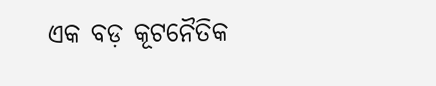ଏକ ବଡ଼ କୂଟନୈତିକ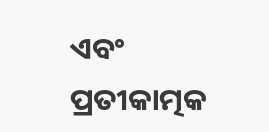ଏବଂ ପ୍ରତୀକାତ୍ମକ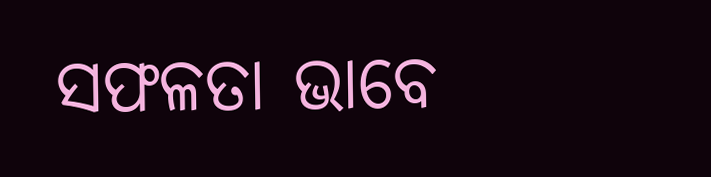ସଫଳତା ଭାବେ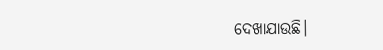ଦେଖାଯାଉଛି।